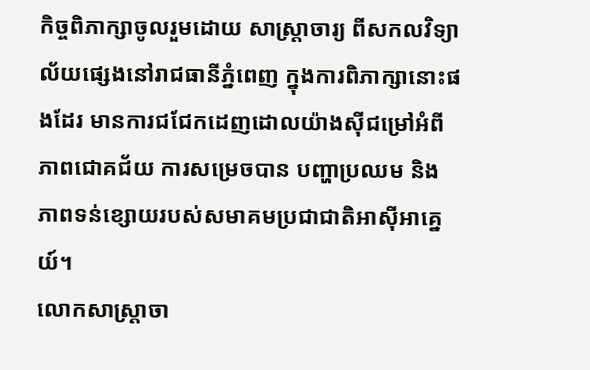កិច្ចពិភាក្សាចូលរួមដោយ សាស្ត្រាចារ្យ ពីសកលវិទ្យាល័យផ្សេងនៅរាជធានីភ្នំពេញ ក្នុងការពិភាក្សានោះផងដែរ មានការជជែកដេញដោលយ៉ាងស៊ីជម្រៅអំពី ភាពជោគជ័យ ការសម្រេចបាន បញ្ហាប្រឈម និងភាពទន់ខ្សោយរបស់សមាគមប្រជាជាតិអាស៊ីអាគ្នេយ៍។
លោកសាស្ត្រាចា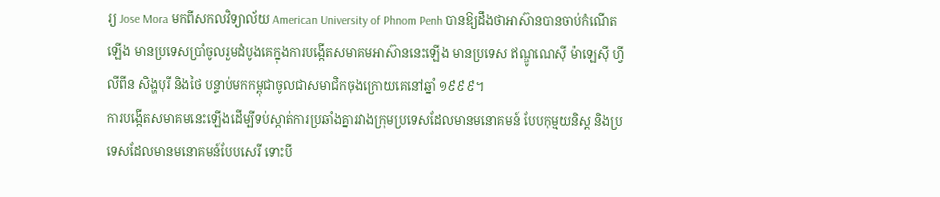រ្យ Jose Mora មកពីសកលវិទ្យាល័យ American University of Phnom Penh បានឱ្យដឹងថាអាស៊ានបានចាប់កំណើតឡើង មានប្រទេសប្រាំចូលរួមដំបូងគេក្នុងការបង្កើតសមាគមអាស៊ាននេះឡើង មានប្រទេស ឥណ្ឌូណេស៊ី ម៉ាឡេស៊ី ហ្វីលីពីន សិង្ហបុរី និងថៃ បន្ទាប់មកកម្ពុជាចូលជាសមាជិកចុងក្រោយគេនៅឆ្នាំ ១៩៩៩។
ការបង្កើតសមាគមនេះឡើងដើម្បីទប់ស្កាត់ការប្រឆាំងគ្នារវាងក្រុមប្រទេសដែលមានមនោគមន៍ បែបកុម្មយនិស្ត និងប្រទេសដែលមានមនោគមន៍បែបសេរី ទោះបី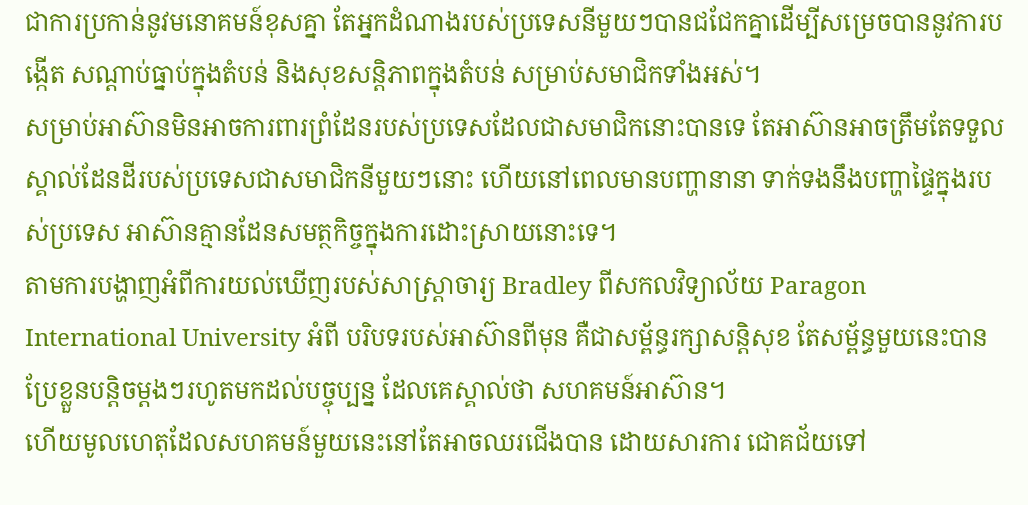ជាការប្រកាន់នូវមនោគមន៍ខុសគ្នា តែអ្នកដំណាងរបស់ប្រទេសនីមួយៗបានជជែកគ្នាដើម្បីសម្រេចបាននូវការបង្កើត សណ្ដាប់ធ្នាប់ក្នុងតំបន់ និងសុខសន្តិភាពក្នុងតំបន់ សម្រាប់សមាជិកទាំងអស់។
សម្រាប់អាស៊ានមិនអាចការពារព្រំដែនរបស់ប្រទេសដែលជាសមាជិកនោះបានទេ តែអាស៊ានអាចត្រឹមតែទទួលស្គាល់ដែនដីរបស់ប្រទេសជាសមាជិកនីមួយៗនោះ ហើយនៅពេលមានបញ្ហានានា ទាក់ទងនឹងបញ្ហាផ្ទៃក្នុងរបស់ប្រទេស អាស៊ានគ្មានដែនសមត្ថកិច្ចក្នុងការដោះស្រាយនោះទេ។
តាមការបង្ហាញអំពីការយល់ឃើញរបស់សាស្ត្រាចារ្យ Bradley ពីសកលវិទ្យាល័យ Paragon International University អំពី បរិបទរបស់អាស៊ានពីមុន គឺជាសម្ព័ន្ធរក្សាសន្តិសុខ តែសម្ព័ន្ធមួយនេះបានប្រែខ្លួនបន្តិចម្ដងៗរហូតមកដល់បច្ចុប្បន្ន ដែលគេស្គាល់ថា សហគមន៍អាស៊ាន។
ហើយមូលហេតុដែលសហគមន៍មួយនេះនៅតែអាចឈរជើងបាន ដោយសារការ ជោគជ័យទៅ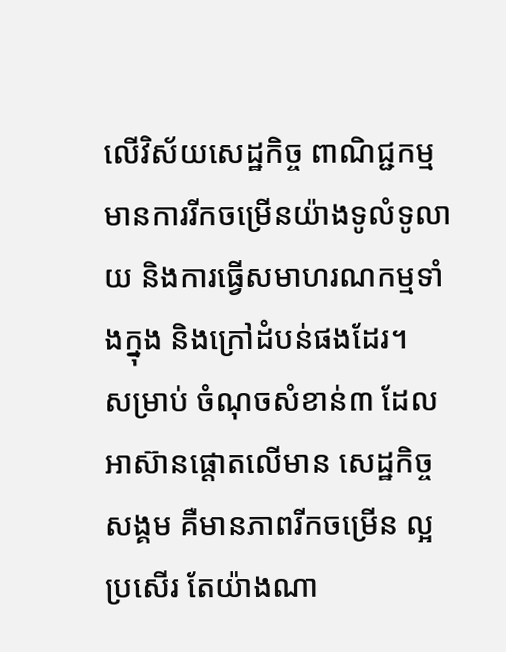លើវិស័យសេដ្ឋកិច្ច ពាណិជ្ជកម្ម មានការរីកចម្រើនយ៉ាងទូលំទូលាយ និងការធ្វើសមាហរណកម្មទាំងក្នុង និងក្រៅដំបន់ផងដែរ។
សម្រាប់ ចំណុចសំខាន់៣ ដែលអាស៊ានផ្ដោតលើមាន សេដ្ឋកិច្ច សង្គម គឺមានភាពរីកចម្រើន ល្អប្រសើរ តែយ៉ាងណា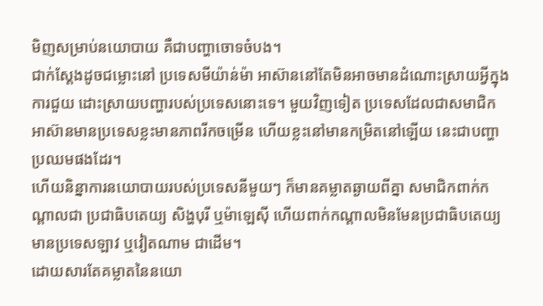មិញសម្រាប់នយោបាយ គឺជាបញ្ហាចោទចំបង។
ជាក់ស្ដែងដូចជម្លោះនៅ ប្រទេសមីយ៉ាន់ម៉ា អាស៊ាននៅតែមិនអាចមានដំណោះស្រាយអ្វីក្នុងការជួយ ដោះស្រាយបញ្ហារបស់ប្រទេសនោះទេ។ មួយវិញទៀត ប្រទេសដែលជាសមាជិកអាស៊ានមានប្រទេសខ្លះមានភាពរីកចម្រើន ហើយខ្លះនៅមានកម្រិតនៅឡើយ នេះជាបញ្ហាប្រឈមផងដែរ។
ហើយនិន្នាការនយោបាយរបស់ប្រទេសនីមួយៗ ក៏មានគម្លាតឆ្ងាយពីគ្នា សមាជិកពាក់កណ្ដាលជា ប្រជាធិបតេយ្យ សិង្ហបុរី ឬម៉ាឡេស៊ី ហើយពាក់កណ្ដាលមិនមែនប្រជាធិបតេយ្យ មានប្រទេសឡាវ ឬវៀតណាម ជាដើម។
ដោយសារតែគម្លាតនៃនយោ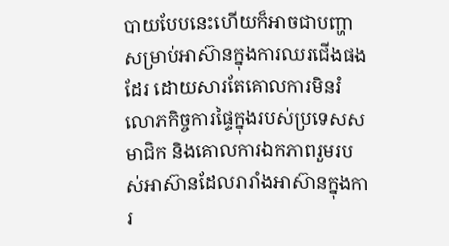បាយបែបនេះហើយក៏អាចជាបញ្ហាសម្រាប់អាស៊ានក្នុងការឈរជើងផងដែរ ដោយសារតែគោលការមិនរំលោភកិច្ចការផ្ទៃក្នុងរបស់ប្រទេសសមាជិក និងគោលការឯកភាពរួមរបស់អាស៊ានដែលរារាំងអាស៊ានក្នុងការ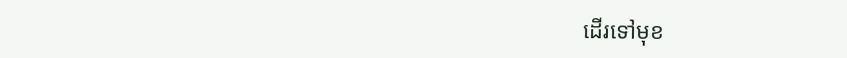ដើរទៅមុខ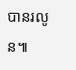បានរលូន៕